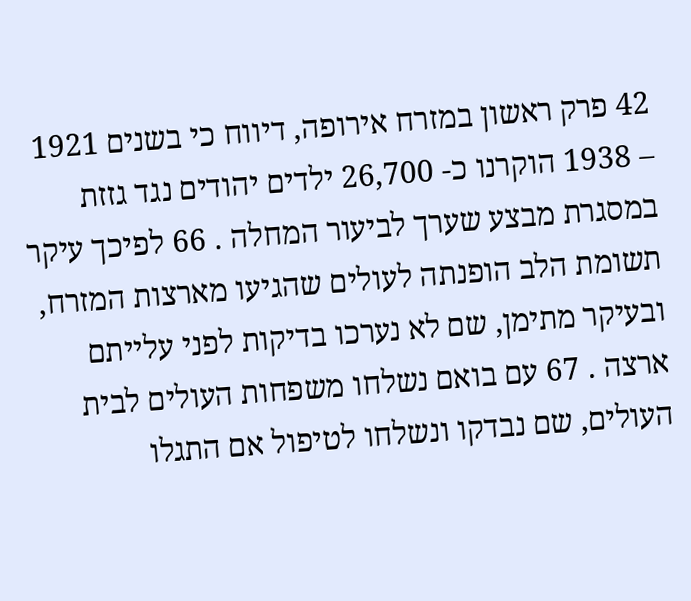42 פרק ראשון במזרח אירופה, דיווח כי בשנים 1921 – 1938 הוקרנו כ- 26,700 ילדים יהודים נגד גזזת במסגרת מבצע שערך לביעור המחלה . 66 לפיכך עיקר תשומת הלב הופנתה לעולים שהגיעו מארצות המזרח, ובעיקר מתימן, שם לא נערכו בדיקות לפני עלייתם ארצה . 67 עם בואם נשלחו משפחות העולים לבית העולים, שם נבדקו ונשלחו לטיפול אם התגלו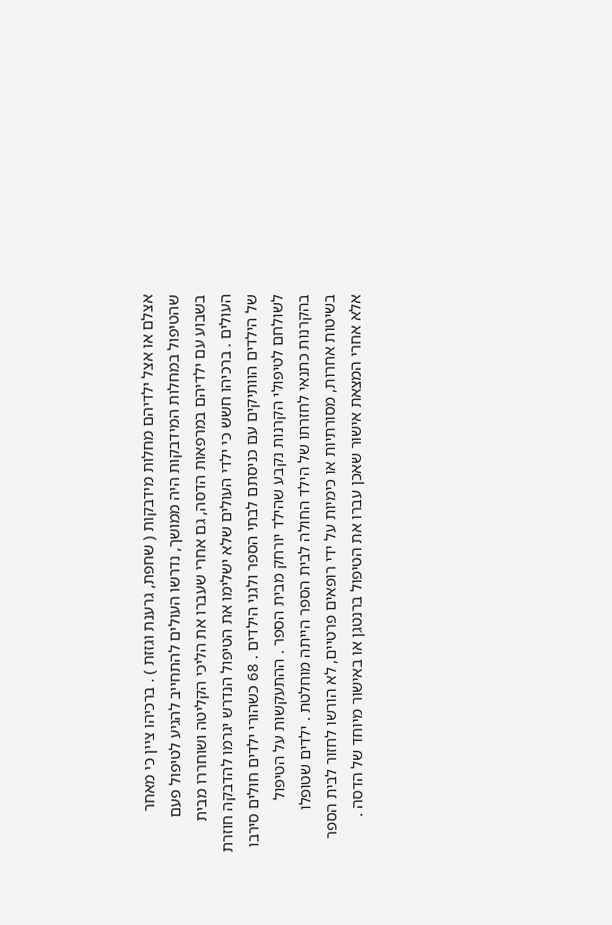אצלם או אצל ילדיהם מחלות מידבקות ( שחפת, גרענת וגזזת ) . ברכיהו ציין כי מאחר שהטיפול במחלות המידבקות היה ממושך, נדרשו העולים להתחייב להגיע לטיפול פעם בשבוע עם ילדיהם במרפאות הדסה, גם אחרי שעברו את הליכי הקליטה ושוחררו מבית העולים . ברכיהו חשש כי ילדי העולים שלא ישלימו את הטיפול הנדרש יגרמו להדבקה חוזרת של הילדים הוותיקים עם כניסתם לבתי הספר ולגני הילדים . 68 כשהורי ילדים חולים סירבו לשולחם לטיפולי הקרנות נקבע שהילד יורחק מבית הספר . ההתעקשות על הטיפול בהקרנות כתנאי לחזרתו של הילד החולה לבית הספר הייתה מוחלטת . ילדים שטופלו בשיטות אחרות, מסורתיות או כימיות על ידי רופאים פרטיים, לא הורשו לחזור לבית הספר אלא אחרי המצאת אישור שאכן עברו את הטיפול ברנטגן או באישור מיוחד של הדסה .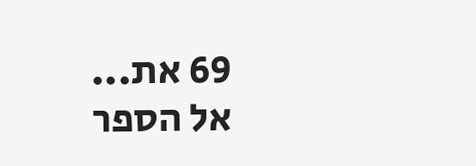69 את...
אל הספר